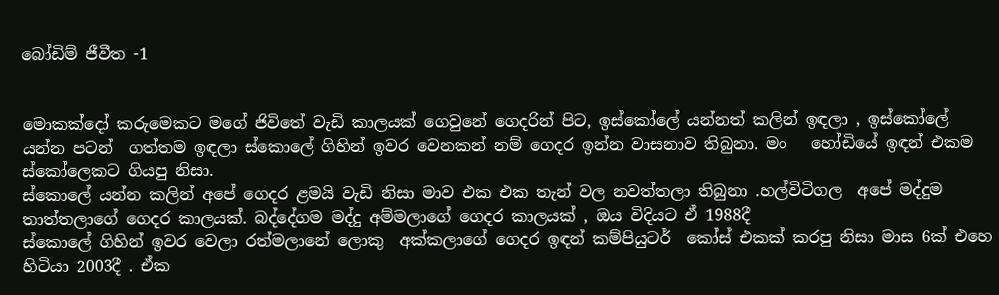බෝඩිම් ජීවීත -1


මොකක්දෝ කරුමෙකට මගේ ජිවිතේ වැඩි කාලයක් ගෙවුනේ ගෙදරින් පිට, ඉස්කෝලේ යන්නත් කලින් ඉඳලා , ඉස්කෝලේ යන්න පටන්  ගත්තම ඉඳලා ස්කොලේ ගිහින් ඉවර වෙනකන් නම් ගෙදර ඉන්න වාසනාව තිබුනා. මං   හෝඩියේ ඉඳන් එකම ස්කෝලෙකට ගියපු නිසා.
ස්කොලේ යන්න කලින් අපේ ගෙදර ළමයි වැඩි නිසා මාව එක එක තැන් වල නවත්තලා තිබුනා .හල්විටිගල  අපේ මද්දුම තාත්තලාගේ ගෙදර කාලයක්. බද්දේගම මද්දු අම්මලාගේ ගෙදර කාලයක් , ඔය විදියට ඒ 1988දී
ස්කොලේ ගිහින් ඉවර වෙලා රත්මලානේ ලොකු  අක්කලාගේ ගෙදර ඉඳන් කම්පියුටර්  කෝස් එකක් කරපු නිසා මාස 6ක් එහෙ හිටියා 2003දී . ඒක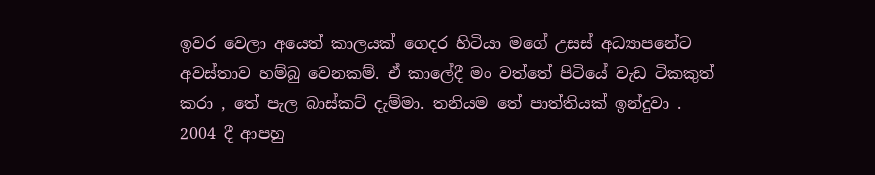ඉවර වෙලා අයෙත් කාලයක් ගෙදර හිටියා මගේ උසස් අධ්‍යාපනේට අවස්තාව හම්බු වෙනකම්. ඒ කාලේදී මං වත්තේ පිටියේ වැඩ ටිකකුත් කරා , තේ පැල බාස්කට් දැම්මා. තනියම තේ පාත්තියක් ඉන්දුවා .
2004 දී ආපහු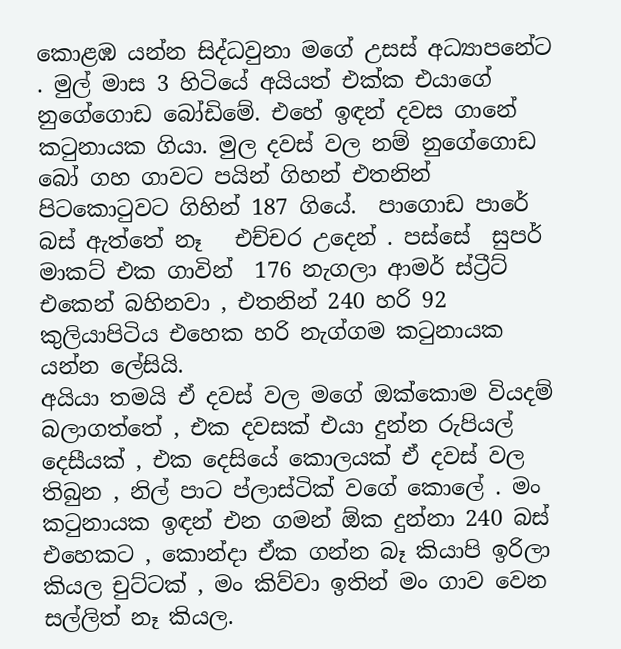කොළඹ යන්න සිද්ධවුනා මගේ උසස් අධ්‍යාපනේට . මුල් මාස 3 හිටියේ අයියත් එක්ක එයාගේ නුගේගොඩ බෝඩිමේ. එහේ ඉඳන් දවස ගානේ කටුනායක ගියා. මුල දවස් වල නම් නුගේගොඩ බෝ ගහ ගාවට පයින් ගිහන් එතනින් පිටකොටුවට ගිහින් 187 ගියේ.  පාගොඩ පාරේ බස් ඇත්තේ නෑ   එච්චර උදෙන් . පස්සේ  සුපර් මාකට් එක ගාවින්  176 නැගලා ආමර් ස්ට්‍රීට් එකෙන් බහිනවා , එතනින් 240 හරි 92 කුලියාපිටිය එහෙක හරි නැග්ගම කටුනායක යන්න ලේසියි.
අයියා තමයි ඒ දවස් වල මගේ ඔක්කොම වියදම්  බලාගත්තේ , එක දවසක් එයා දුන්න රුපියල් දෙසීයක් , එක දෙසියේ කොලයක් ඒ දවස් වල තිබුන , නිල් පාට ප්ලාස්ටික් වගේ කොලේ . මං  කටුනායක ඉඳන් එන ගමන් ඕක දුන්නා 240 බස් එහෙකට , කොන්දා ඒක ගන්න බෑ කියාපි ඉරිලා කියල චුට්ටක් , මං කිව්වා ඉතින් මං ගාව වෙන සල්ලිත් නෑ කියල.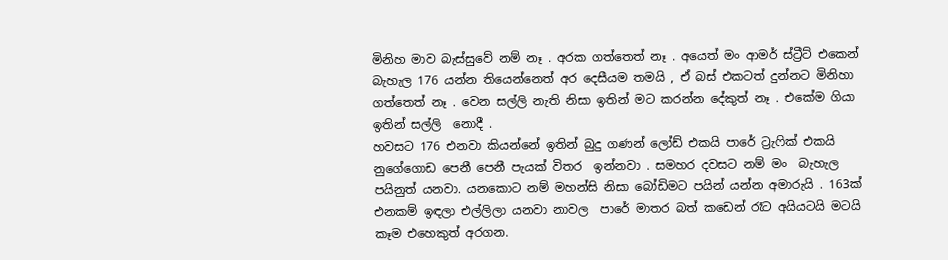මිනිහ මාව බැස්සුවේ නම් නෑ . අරක ගත්තෙත් නෑ . අයෙත් මං ආමර් ස්ට්‍රීට් එකෙන් බැහැල 176 යන්න තියෙන්නෙත් අර දෙසීයම තමයි , ඒ බස් එකටත් දුන්නට මිනිහා ගත්තෙත් නෑ . වෙන සල්ලි නැති නිසා ඉතින් මට කරන්න දේකුත් නෑ . එකේම ගියා ඉතින් සල්ලි  නොදී .
හවසට 176 එනවා කියන්නේ ඉතින් බුදු ගණන් ලෝඩ් එකයි පාරේ ට්‍රැෆික් එකයි නුගේගොඩ පෙනී පෙනී පැයක් විතර  ඉන්නවා . සමහර දවසට නම් මං  බැහැල පයිනුත් යනවා. යනකොට නම් මහන්සි නිසා බෝඩිමට පයින් යන්න අමාරුයි . 163ක් එනකම් ඉඳලා එල්ලිලා යනවා නාවල  පාරේ මාතර බත් කඩෙන් රෑට අයියටයි මටයි  කෑම එහෙකුත් අරගන.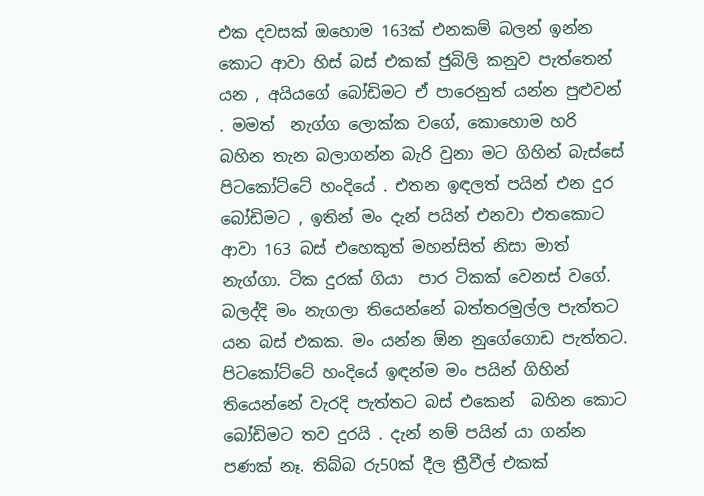එක දවසක් ඔහොම 163ක් එනකම් බලන් ඉන්න කොට ආවා හිස් බස් එකක් ජුබිලි කනුව පැත්තෙන් යන , අයියගේ බෝඩිමට ඒ පාරෙනුත් යන්න පුළුවන් . මමත්  නැග්ග ලොක්ක වගේ, කොහොම හරි බහින තැන බලාගන්න බැරි වුනා මට ගිහින් බැස්සේ පිටකෝට්ටේ හංදියේ . එතන ඉඳලත් පයින් එන දුර බෝඩිමට , ඉතින් මං දැන් පයින් එනවා එතකොට ආවා 163 බස් එහෙකුත් මහන්සිත් නිසා මාත් නැග්ගා. ටික දුරක් ගියා  පාර ටිකක් වෙනස් වගේ. බලද්දි මං නැගලා තියෙන්නේ බත්තරමුල්ල පැත්තට යන බස් එකක. මං යන්න ඕන නුගේගොඩ පැත්තට. පිටකෝට්ටේ හංදියේ ඉඳන්ම මං පයින් ගිහින් තියෙන්නේ වැරදි පැත්තට බස් එකෙන්  බහින කොට බෝඩිමට තව දුරයි . දැන් නම් පයින් යා ගන්න පණක් නෑ. තිබ්බ රු50ක් දීල ත්‍රීවීල් එකක්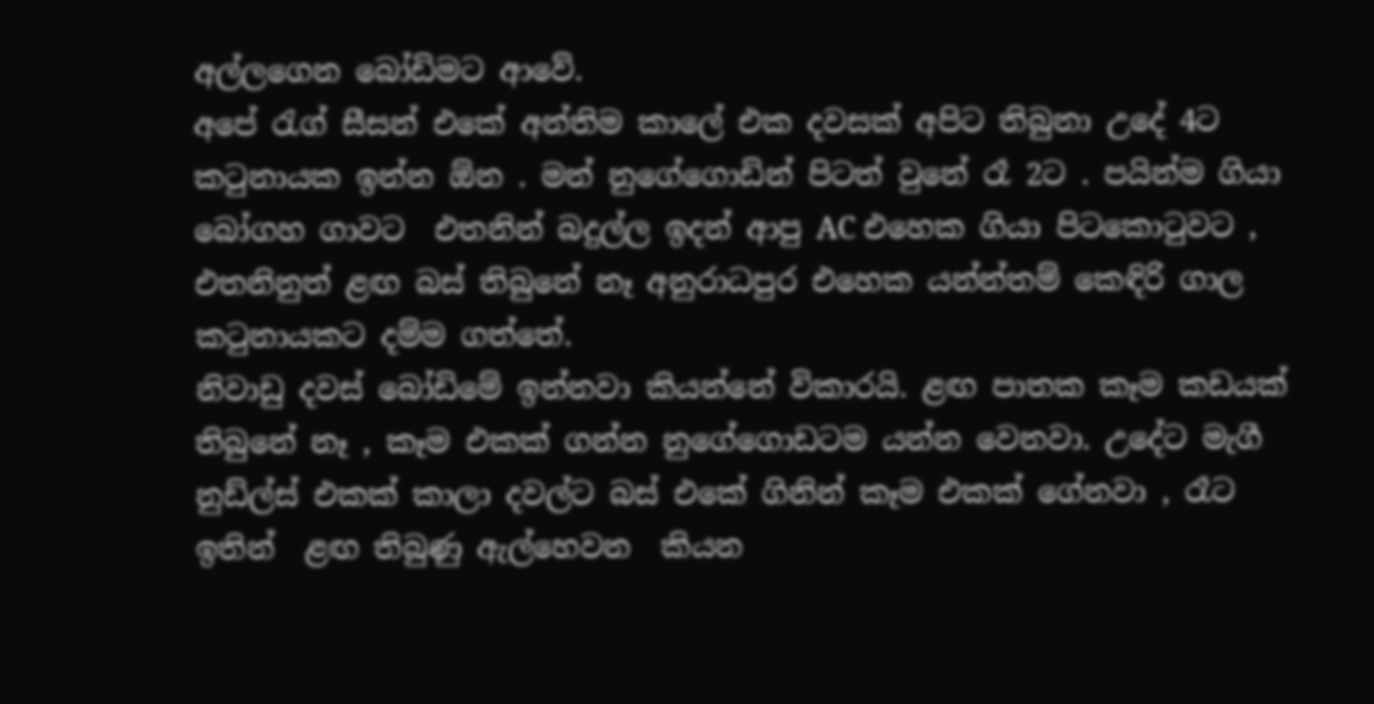අල්ලගෙන බෝඩිමට ආවේ.
අපේ රැග් සීසන් එකේ අන්තිම කාලේ එක දවසක් අපිට තිබුනා උදේ 4ට කටුනායක ඉන්න ඕන . මන් නුගේගොඩින් පිටත් වුනේ රෑ 2ට . පයින්ම ගියා බෝගහ ගාවට  එතනින් බදුල්ල ඉදන් ආපු AC එහෙක ගියා පිටකොටුවට , එතනිනුත් ළඟ බස් තිබුනේ නෑ අනුරාධපුර එහෙක යන්න්තම් කෙඳිරි ගාල කටුනායකට දම්ම ගත්තේ.
නිවාඩු දවස් බෝඩිමේ ඉන්නවා කියන්නේ විකාරයි. ළඟ පාතක කෑම කඩයක් තිබුනේ නෑ , කෑම එකක් ගන්න නුගේගොඩටම යන්න වෙනවා. උදේට මැගී නුඩ්ල්ස් එකක් කාලා දවල්ට බස් එකේ ගිනින් කෑම එකක් ගේනවා , රෑට ඉතින්  ළඟ තිබුණු ඇල්හෙවන  කියන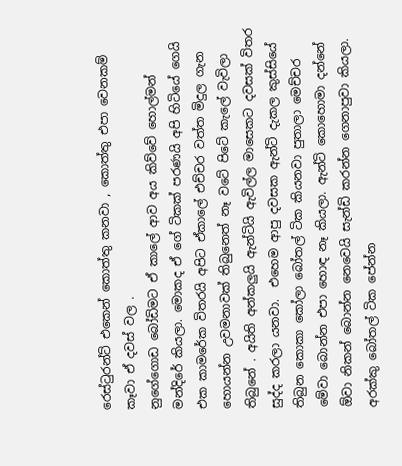රෙස්ටුරන්ට් එකෙන් කොත්තු කනවා , කොත්තු එපා වෙනකම් කෑවා ඒ දවස් වල .
නුගේගොඩ බෝඩිමට ඒ කාලේ ආව අය කිව්වේ හොල්මන් මන්දිරේ කියලා. මොකද ඒ ගේ ටිකක් පරණයි අපි හිටියේ ගෙයි එක කාමරේක විතරයි අපිට ඒකාලේ එච්චර වත්ත මිදුල ගැන හොයන්න උවමනාවක් තිබුනෙත් නෑ වටේ පිටේ කැලේ වැවිලා තිබුනේ . අයිති අන්කලුයි ඇන්ටියි ඇවිල්ල මාසෙකට දවසක් විතර සුද්ද කරලා යනවා.  එහෙම ආපු දවසක ඇන්ටි දැකල කුස්සියේ තිබුන කොකා කෝලා බෝතල් ටික කියනවා පුතාලා මෙච්චර මේවා බොන්න එපා හොඳ නෑ කියලා. ඇන්ටි කොහොමා දන්නේ ඕවා නිකන් බොන්න නෙවෙයි සැන්ඩි කරන්න ගෙනාපුවා කියලා. අරක්කු බෝතල් ටික පේන්න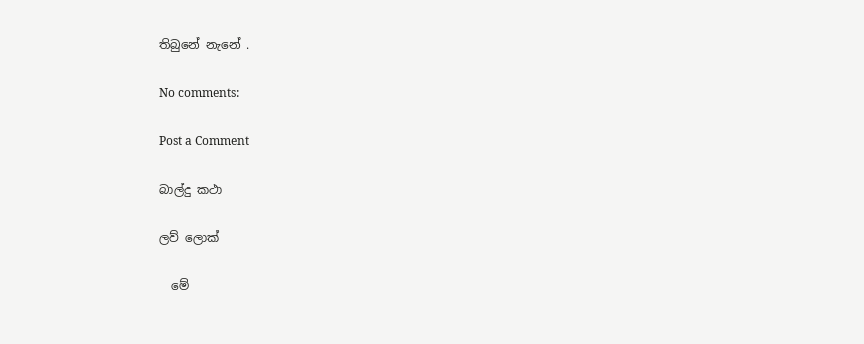තිබුනේ නැනේ .

No comments:

Post a Comment

බාල්දු කථා

ලව් ලොක්

  මේ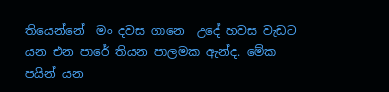තියෙන්නේ  මං දවස ගානෙ  උදේ හවස වැඩට  යන එන පාරේ තියන පාලමක ඇන්ද. මේක පයින් යන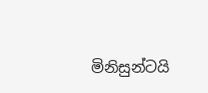මිනිසුන්ටයි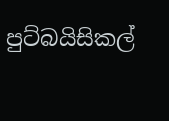පුට්බයිසිකල්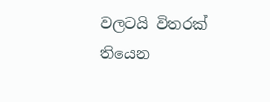වලටයි විතරක් තියෙන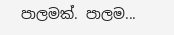පාලමක්. පාලම...